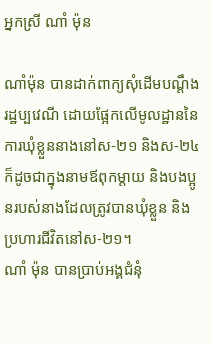អ្នកស្រី ណាំ ម៉ុន

ណាំម៉ុន បានដាក់ពាក្យសុំដើមបណ្តឹងរដ្ឋប្បវេណី ដោយផ្អែកលើមូលដ្ឋាននៃការឃុំខ្លួននាងនៅស-២១ និងស-២៤ ក៏ដូចជាក្នុងនាមឪពុកម្តាយ និងបងប្អូនរបស់នាងដែលត្រូវបានឃុំខ្លួន និងប្រហារជីវិតនៅស-២១។
ណាំ ម៉ុន បានប្រាប់អង្គជំនុំ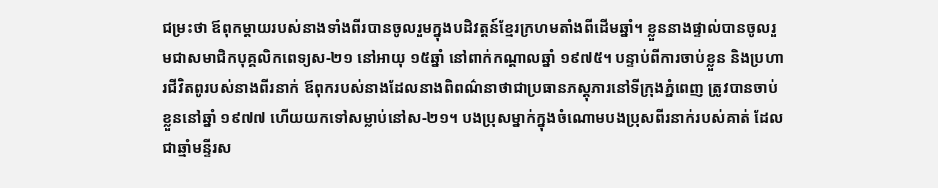ជម្រះថា ឪពុកម្តាយរបស់នាងទាំងពីរបានចូលរួមក្នុងបដិវត្តន៍ខ្មែរក្រហមតាំងពីដើមឆ្នាំ។ ខ្លួននាងផ្ទាល់បានចូលរួមជាសមាជិកបុគ្គលិកពេទ្យស-២១ នៅអាយុ ១៥ឆ្នាំ នៅពាក់កណ្តាលឆ្នាំ ១៩៧៥។ បន្ទាប់ពីការចាប់ខ្លួន និងប្រហារជីវិតពូរបស់នាងពីរនាក់ ឪពុករបស់នាងដែលនាងពិពណ៌នាថាជាប្រធានភស្តុភារនៅទីក្រុងភ្នំពេញ ត្រូវបានចាប់ខ្លួននៅឆ្នាំ ១៩៧៧ ហើយយកទៅសម្លាប់នៅស-២១។ បងប្រុសម្នាក់ក្នុងចំណោមបងប្រុសពីរនាក់របស់គាត់ ដែលជាឆ្មាំមន្ទីរស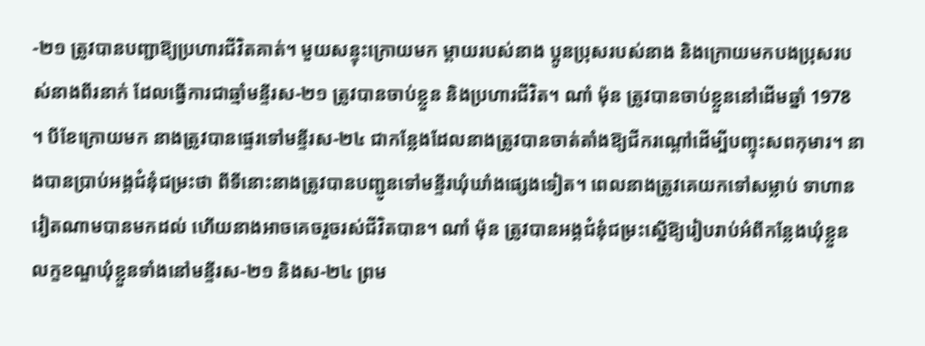-២១ ត្រូវបានបញ្ជាឱ្យប្រហារជីវិតគាត់។ មួយសន្ទុះក្រោយមក ម្តាយរបស់នាង ប្អូនប្រុសរបស់នាង និងក្រោយមកបងប្រុសរបស់នាងពីរនាក់ ដែលធ្វើការជាឆ្មាំមន្ទីរស-២១ ត្រូវបានចាប់ខ្លួន និងប្រហារជីវិត។ ណាំ ម៉ុន ត្រូវបានចាប់ខ្លួននៅដើមឆ្នាំ 1978 ។ បីខែក្រោយមក នាងត្រូវបានផ្ទេរទៅមន្ទីរស-២៤ ជាកន្លែងដែលនាងត្រូវបានចាត់តាំងឱ្យជីករណ្តៅដើម្បីបញ្ចុះសពកុមារ។ នាងបានប្រាប់អង្គជំនុំជម្រះថា ពីទីនោះនាងត្រូវបានបញ្ជូនទៅមន្ទីរឃុំឃាំងផ្សេងទៀត។ ពេលនាងត្រូវគេយកទៅសម្លាប់ ទាហានវៀតណាមបានមកដល់ ហើយនាងអាចគេចរួចរស់ជីវិតបាន។ ណាំ ម៉ុន ត្រូវបានអង្គជំនុំជម្រះស្នើឱ្យរៀបរាប់អំពីកន្លែងឃុំខ្លួន លក្ខខណ្ឌឃុំខ្លួនទាំងនៅមន្ទីរស-២១ និងស-២៤ ព្រម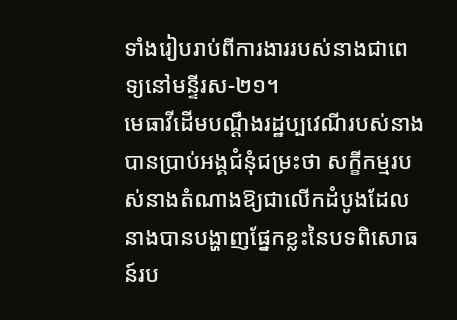ទាំងរៀបរាប់ពីការងាររបស់នាងជាពេទ្យនៅមន្ទីរស-២១។
មេធាវីដើមបណ្តឹងរដ្ឋប្បវេណីរបស់នាងបានប្រាប់អង្គជំនុំជម្រះថា សក្ខីកម្មរបស់នាងតំណាងឱ្យជាលើកដំបូងដែលនាងបានបង្ហាញផ្នែកខ្លះនៃបទពិសោធន៍រប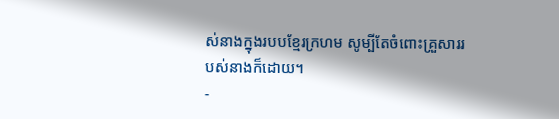ស់នាងក្នុងរបបខ្មែរក្រហម សូម្បីតែចំពោះគ្រួសាររបស់នាងក៏ដោយ។
-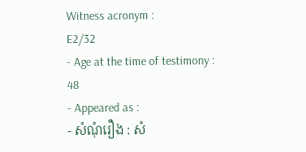Witness acronym :
E2/32
- Age at the time of testimony :
48
- Appeared as :
- សំណុំរឿង : សំ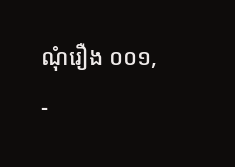ណុំរឿង ០០១,
-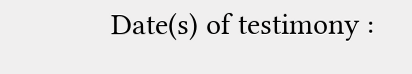Date(s) of testimony :